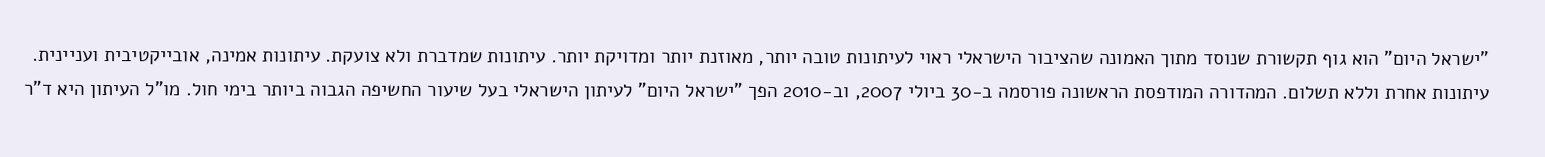"ישראל היום" הוא גוף תקשורת שנוסד מתוך האמונה שהציבור הישראלי ראוי לעיתונות טובה יותר, מאוזנת יותר ומדויקת יותר. עיתונות שמדברת ולא צועקת. עיתונות אמינה, אובייקטיבית ועניינית. עיתונות אחרת וללא תשלום. המהדורה המודפסת הראשונה פורסמה ב-30 ביולי 2007, וב-2010 הפך "ישראל היום" לעיתון הישראלי בעל שיעור החשיפה הגבוה ביותר בימי חול. מו"ל העיתון היא ד"ר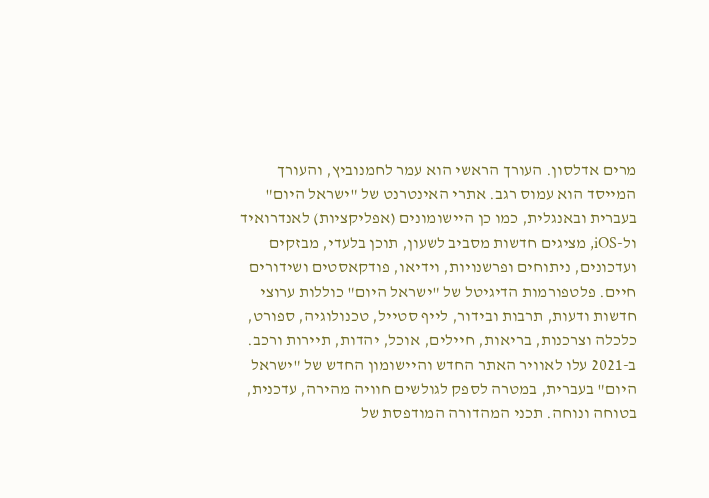מרים אדלסון. העורך הראשי הוא עמר לחמנוביץ, והעורך המייסד הוא עמוס רגב. אתרי האינטרנט של "ישראל היום" בעברית ובאנגלית, כמו כן היישומונים (אפליקציות) לאנדרואיד ול-iOS, מציגים חדשות מסביב לשעון, תוכן בלעדי, מבזקים ועדכונים, ניתוחים ופרשנויות, וידיאו, פודקאסטים ושידורים חיים. פלטפורמות הדיגיטל של "ישראל היום" כוללות ערוצי חדשות ודעות, תרבות ובידור, לייף סטייל, טכנולוגיה, ספורט, כלכלה וצרכנות, בריאות, חיילים, אוכל, יהדות, תיירות ורכב. ב-2021 עלו לאוויר האתר החדש והיישומון החדש של "ישראל היום" בעברית, במטרה לספק לגולשים חוויה מהירה, עדכנית, בטוחה ונוחה. תכני המהדורה המודפסת של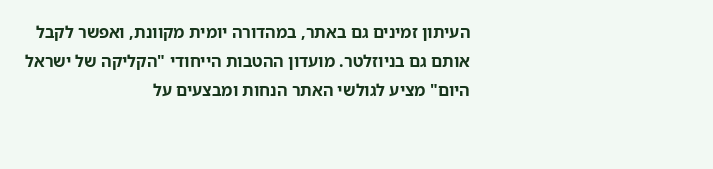העיתון זמינים גם באתר, במהדורה יומית מקוונת, ואפשר לקבל אותם גם בניוזלטר. מועדון ההטבות הייחודי "הקליקה של ישראל היום" מציע לגולשי האתר הנחות ומבצעים על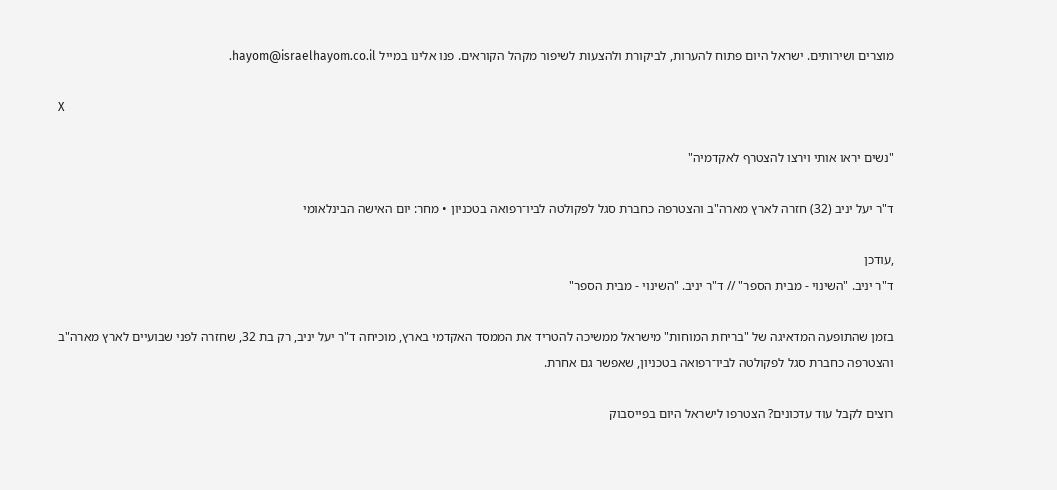מוצרים ושירותים. ישראל היום פתוח להערות, לביקורת ולהצעות לשיפור מקהל הקוראים. פנו אלינו במייל hayom@israelhayom.co.il.

X

"נשים יראו אותי וירצו להצטרף לאקדמיה"

ד"ר יעל יניב (32) חזרה לארץ מארה"ב והצטרפה כחברת סגל לפקולטה לביו־רפואה בטכניון • מחר: יום האישה הבינלאומי

,עודכן
ד"ר יניב. "השינוי - מבית הספר" // ד"ר יניב. "השינוי - מבית הספר"

בזמן שהתופעה המדאיגה של "בריחת המוחות" מישראל ממשיכה להטריד את הממסד האקדמי בארץ, מוכיחה ד"ר יעל יניב, רק בת 32, שחזרה לפני שבועיים לארץ מארה"ב והצטרפה כחברת סגל לפקולטה לביו־רפואה בטכניון, שאפשר גם אחרת.

רוצים לקבל עוד עדכונים? הצטרפו לישראל היום בפייסבוק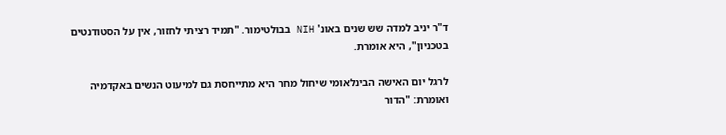ד"ר יניב למדה שש שנים באונ' NIH בבולטימור. "תמיד רציתי לחזור, אין על הסטודנטים בטכניון", היא אומרת.

לרגל יום האישה הבינלאומי שיחול מחר היא מתייחסת גם למיעוט הנשים באקדמיה ואומרת: "הדור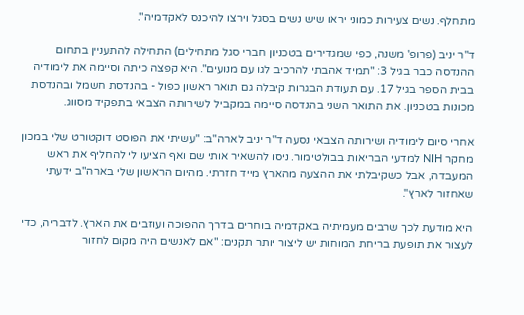מתחלף. נשים צעירות כמוני יראו שיש נשים בסגל וירצו להיכנס לאקדמיה".

ד"ר יניב (פרופ' משנה, כפי שמגדירים בטכניון חברי סגל מתחילים) התחילה להתעניין בתחום ההנדסה כבר בגיל 3: "תמיד אהבתי להרכיב לגו עם מנועים". היא קפצה כיתה וסיימה את לימודיה בבית הספר בגיל 17. עם תעודת הבגרות קיבלה גם תואר ראשון כפול - בהנדסת חשמל ובהנדסת מכונות בטכניון. את התואר השני בהנדסה סיימה במקביל לשירותה הצבאי בתפקיד מסווג.

אחרי סיום לימודיה ושירותה הצבאי נסעה ד"ר יניב לארה"ב: "עשיתי את הפוסט דוקטורט שלי במכון מחקר NIH למדעי הבריאות בבולטימור. ניסו להשאיר אותי שם ואף הציעו לי להחליף את ראש המעבדה, אבל כשקיבלתי את ההצעה מהארץ מייד חזרתי. מהיום הראשון שלי בארה"ב ידעתי שאחזור לארץ".

היא מודעת לכך שרבים מעמיתיה באקדמיה בוחרים בדרך ההפוכה ועוזבים את הארץ. לדבריה, כדי לעצור את תופעת בריחת המוחות יש ליצור יותר תקנים: "אם לאנשים היה מקום לחזור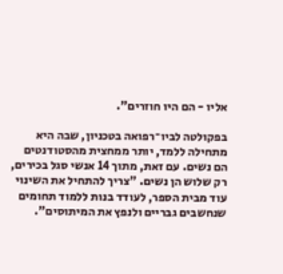אליו - הם היו חוזרים".

בפקולטה לביו־רפואה בטכניון, שבה היא מתחילה ללמד, יותר ממחצית מהסטודנטים הם נשים. עם זאת, מתוך 14 אנשי סגל בכירים, רק שלוש הן נשים. "צריך להתחיל את השינוי עוד מבית הספר, לעודד בנות ללמוד תחומים שנחשבים גבריים ולנפץ את המיתוסים".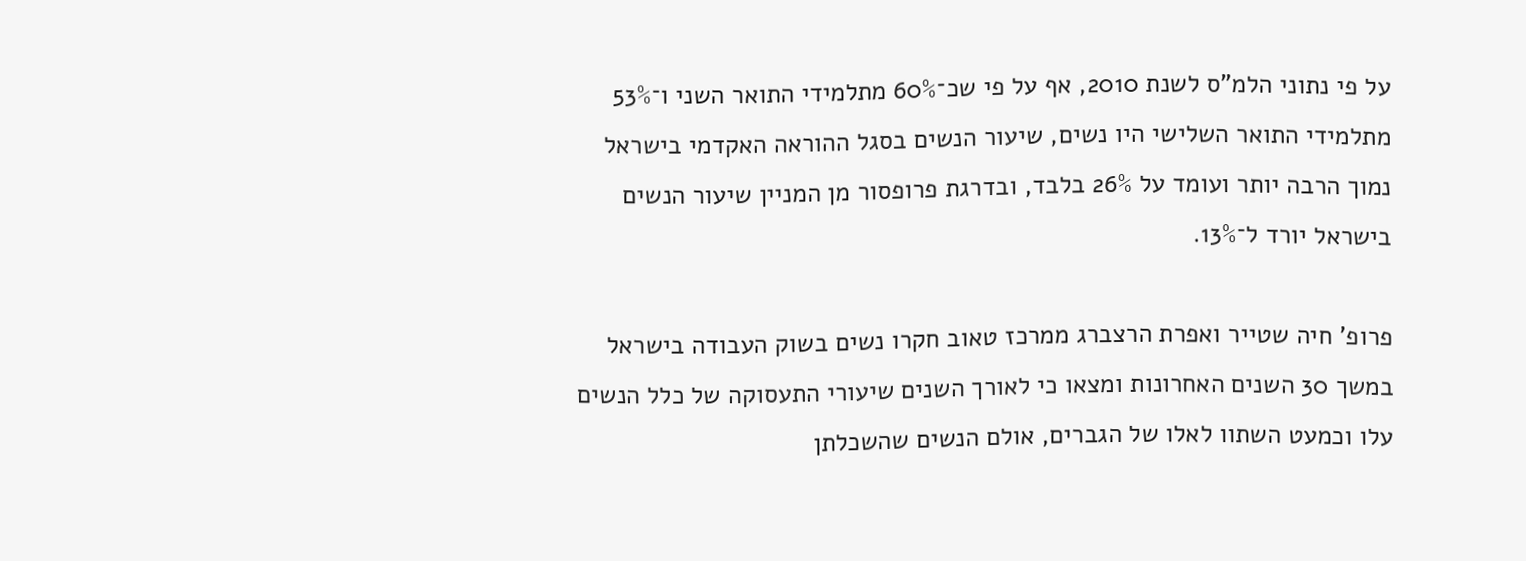על פי נתוני הלמ"ס לשנת 2010, אף על פי שכ־60% מתלמידי התואר השני ו־53% מתלמידי התואר השלישי היו נשים, שיעור הנשים בסגל ההוראה האקדמי בישראל נמוך הרבה יותר ועומד על 26% בלבד, ובדרגת פרופסור מן המניין שיעור הנשים בישראל יורד ל־13%.

פרופ' חיה שטייר ואפרת הרצברג ממרכז טאוב חקרו נשים בשוק העבודה בישראל במשך 30 השנים האחרונות ומצאו כי לאורך השנים שיעורי התעסוקה של כלל הנשים עלו וכמעט השתוו לאלו של הגברים, אולם הנשים שהשכלתן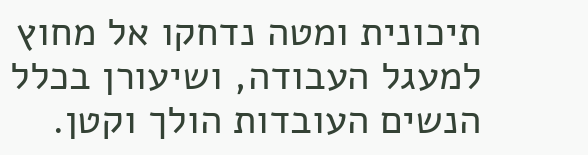תיכונית ומטה נדחקו אל מחוץ למעגל העבודה, ושיעורן בכלל הנשים העובדות הולך וקטן.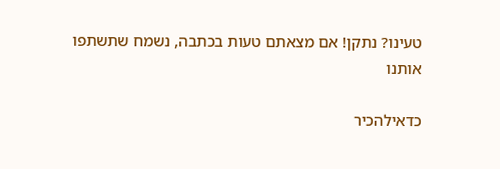טעינו? נתקן! אם מצאתם טעות בכתבה, נשמח שתשתפו אותנו

כדאילהכיר